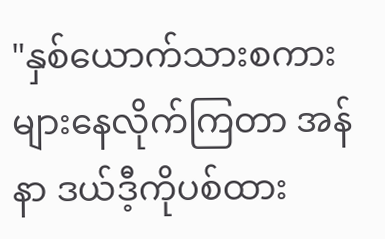"နှစ်ယောက်သားစကားများနေလိုက်ကြတာ အန်နာ ဒယ်ဒီ့ကိုပစ်ထား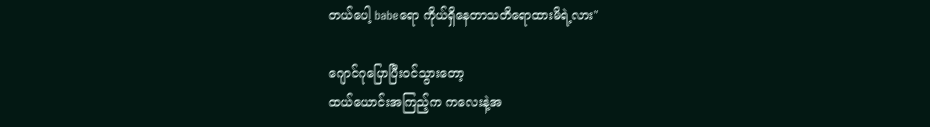တယ်ပေါ့ babeရော ကိုယ်ရှိနေတာသတိရောထားမိရဲ့လား"

ဂျောင်ဂုပြောပြီးဝင်သွားတော့
ထယ်ယောင်းအကြည့်က ကလေးနဲ့အ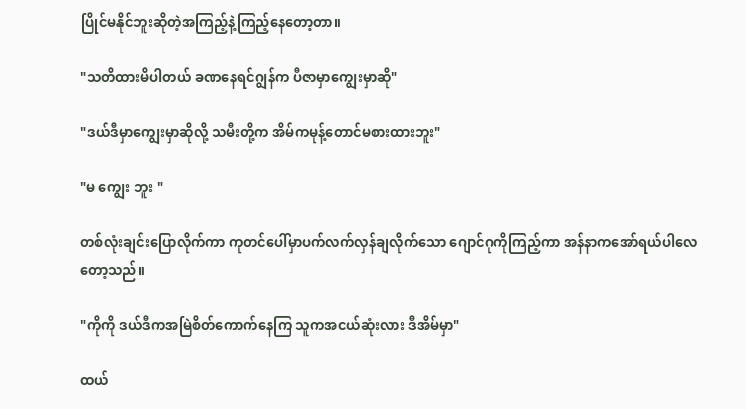ပြိုင်မနိုင်ဘူးဆိုတဲ့အကြည့်နဲ့ကြည့်နေတော့တာ။

"သတိထားမိပါတယ် ခဏနေရင်ဂျွန်က ပီဇာမှာကျွေးမှာဆို"

"ဒယ်ဒီမှာကျွေးမှာဆိုလို့ သမီးတို့က အိမ်ကမုန့်တောင်မစားထားဘူး"

"မ ကျွေး ဘူး "

တစ်လုံးချင်းပြောလိုက်ကာ ကုတင်ပေါ်မှာပက်လက်လှန်ချလိုက်သော ဂျောင်ဂုကိုကြည့်ကာ အန်နာကအော်ရယ်ပါလေတော့သည်။

"ကိုကို ဒယ်ဒီကအမြဲစိတ်ကောက်နေကြ သူကအငယ်ဆုံးလား ဒီအိမ်မှာ"

ထယ်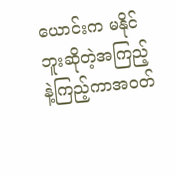ယောင်းက မနိုင်ဘူးဆိုတဲ့အကြည့်နဲ့ကြည့်ကာအဝတ်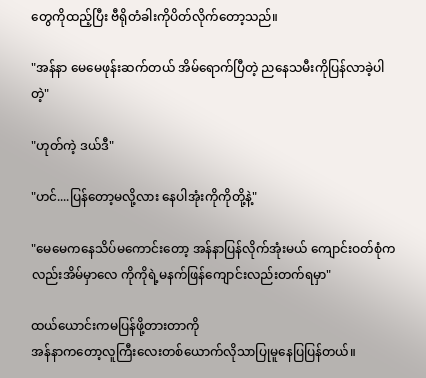တွေကိုထည့်ပြီး ဗီရိုတံခါးကိုပိတ်လိုက်တော့သည်။

"အန်နာ မေမေဖုန်းဆက်တယ် အိမ်ရောက်ပြီတဲ့ ညနေသမီးကိုပြန်လာခဲ့ပါတဲ့"

"ဟုတ်ကဲ့ ဒယ်ဒီ"

"ဟင်....ပြန်တော့မလို့လား နေပါအုံးကိုကိုတို့နဲ့"

"မေမေကနေသိပ်မကောင်းတော့ အန်နာပြန်လိုက်အုံးမယ် ကျောင်းဝတ်စုံကလည်းအိမ်မှာလေ ကိုကိုရဲ့မနက်ဖြန်ကျောင်းလည်းတက်ရမှာ"

ထယ်ယောင်းကမပြန်ဖို့တားတာကို
အန်နာကတော့လူကြီးလေးတစ်ယောက်လိုသာပြုမူနေပြပြန်တယ်။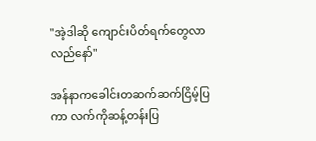"အဲ့ဒါဆို ကျောင်းပိတ်ရက်တွေလာလည်နော်"

အန်နာကခေါင်းတဆက်ဆက်ငြိမ့်ပြကာ လက်ကိုဆန့်တန်းပြ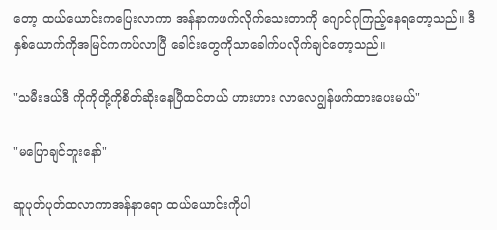တော့ ထယ်ယောင်းကပြေးလာကာ အန်နာကဖက်လိုက်သေးတာကို ဂျောင်ဂုကြည့်နေရတော့သည်။ ဒီနှစ်ယောက်ကိုအမြင်ကကပ်လာပြီ ခေါင်းတွေကိုသာခေါက်ပလိုက်ချင်တော့သည်။

"သမီးဒယ်ဒီ ကိုကိုတို့ကိုစိတ်ဆိုးနေပြီထင်တယ် ဟားဟား လာလေဂျွန်ဖက်ထားပေးမယ်"

"မပြောချင်ဘူးနော်"

ဆူပုတ်ပုတ်ထလာကာအန်နာရော ထယ်ယောင်းကိုပါ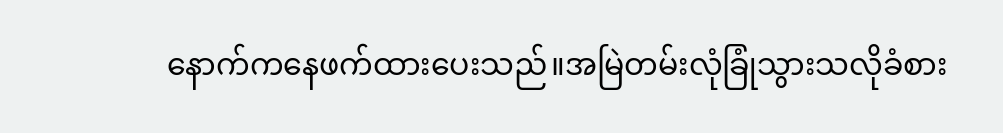နောက်ကနေဖက်ထားပေးသည်။အမြဲတမ်းလုံခြုံသွားသလိုခံစား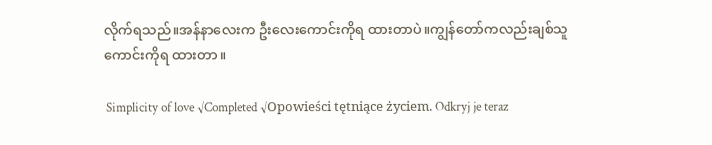လိုက်ရသည်။အန်နာလေးက ဦးလေးကောင်းကိုရ ထားတာပဲ။ကျွန်တော်ကလည်းချစ်သူကောင်းကိုရ ထားတာ။

 Simplicity of love √Completed √Opowieści tętniące życiem. Odkryj je teraz